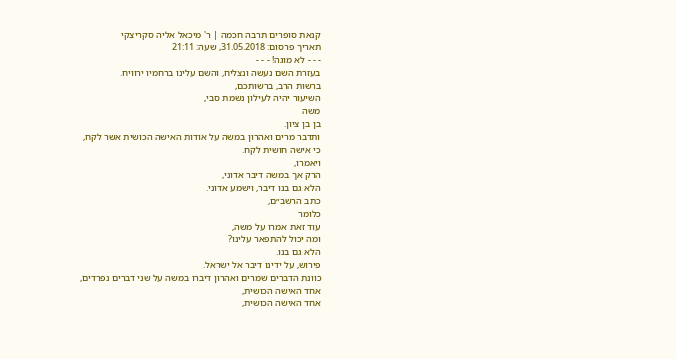קנאת סופרים תרבה חכמה | ר' מיכאל אליה סקריצקי
תאריך פרסום: 31.05.2018, שעה: 21:11
- - - לא מוגה! - - -
בעזרת השם נעשה ונצליח, והשם עלינו ברחמיו ירוויח.
ברשות הרב, ברשותכם,
השיעור יהיה לעילון נשמת סבי,
משה
בן בן ציון.
ותדבר מרים ואהרון במשה על אודות האישה הכושית אשר לקח,
כי אישה חושית לקח.
ויאמרו,
הרק אך במשה דיבר אדוני,
הלא גם בנו דיבר, וישמע אדוני.
כתב הרשב״ם,
כלומר
עוד זאת אמרו על משה,
ומה יכול להתפאר עלינו?
הלא גם בנו.
פירוש, על ידינו דיבר אל ישראל.
כוונת הדברים שמרים ואהרון דיברו במשה על שני דברים נפרדים,
אחד האישה הכושית,
אחד האישה הכושית,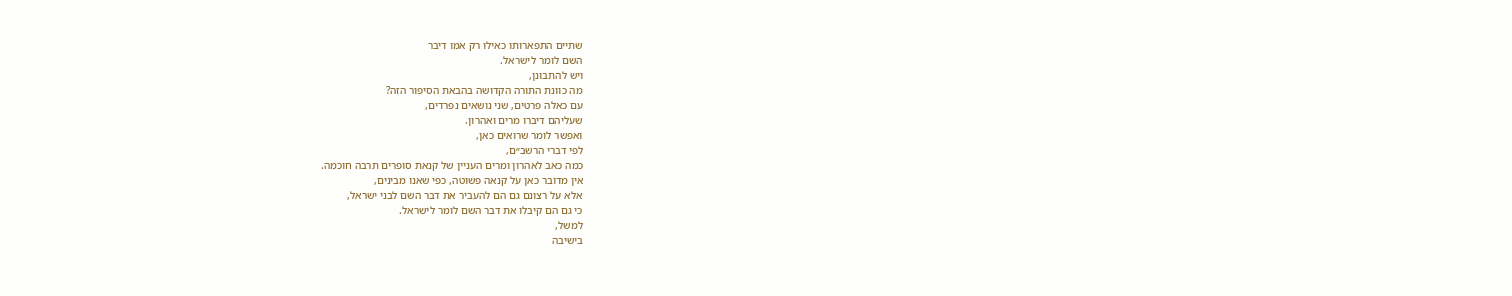שתיים התפארותו כאילו רק אמו דיבר
השם לומר לישראל.
ויש להתבונן,
מה כוונת התורה הקדושה בהבאת הסיפור הזה?
עם כאלה פרטים, שני נושאים נפרדים,
שעליהם דיברו מרים ואהרון.
ואפשר לומר שרואים כאן,
לפי דברי הרשב״ם,
כמה כאב לאהרון ומרים העניין של קנאת סופרים תרבה חוכמה.
אין מדובר כאן על קנאה פשוטה, כפי שאנו מבינים,
אלא על רצונם גם הם להעביר את דבר השם לבני ישראל,
כי גם הם קיבלו את דבר השם לומר לישראל.
למשל,
בישיבה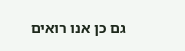גם כן אנו רואים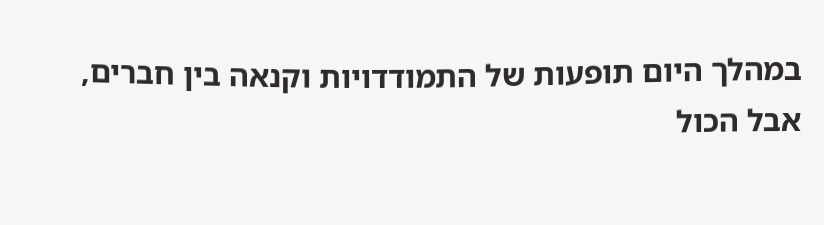במהלך היום תופעות של התמודדויות וקנאה בין חברים,
אבל הכול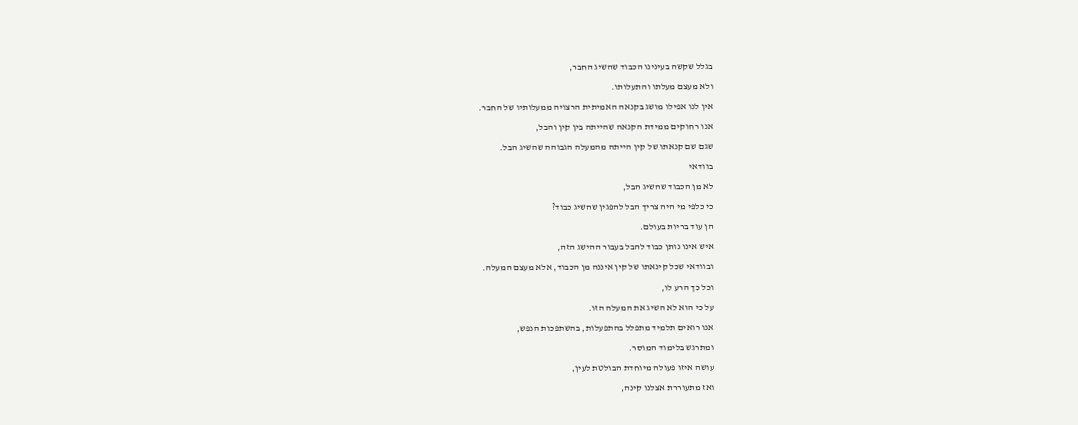בגלל שקשה בעינינו הכבוד שהשיג החבר,
ולא מעצם מעלתו והתעלותו.
אין לנו אפילו מושג בקנאה האמיתית הרצויה ממעלותיו של החבר.
אנו רחוקים ממידת הקנאה שהייתה בין קין והבל,
שגם שם קנאתו של קין הייתה מהמעלה הגבוהה שהשיג הבל.
בוודאי
לא מן הכבוד שהשיג הבל,
כי כלפי מי היה צריך הבל להפגין שהשיג כבוד?
הן עוד בריות בעולם.
איש אינו נותן כבוד להבל בעבור ההישג הזה,
ובוודאי שכל קינאתו של קין איננה מן הכבוד, אלא מעצם המעלה.
וכל כך הרע לו,
על כי הוא לא השיג את המעלה הזו.
אנו רואים תלמיד מתפלל בהתפעלות, בהשתפכות הנפש,
ומתרגש בלימוד המוסר.
עושה איזו פעולה מיוחדת הבולטת לעין,
ואז מתעוררת אצלנו קינה,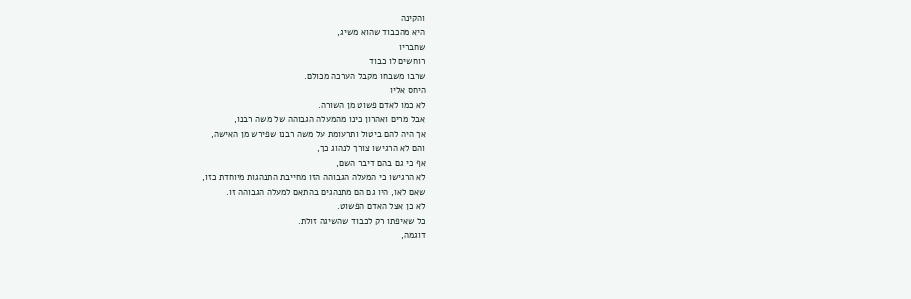והקינה
היא מהכבוד שהוא משיג,
שחבריו
רוחשים לו כבוד
שרבו משבחו מקבל הערכה מכולם.
היחס אליו
לא כמו לאדם פשוט מן השורה.
אבל מרים ואהרון כינו מהמעלה הגבוהה של משה רבנו,
אך היה להם ביטול ותרעומת על משה רבנו שפירש מן האישה,
והם לא הרגישו צורך לנהוג כך,
אף כי גם בהם דיבר השם,
לא הרגישו כי המעלה הגבוהה הזו מחייבת התנהגות מיוחדת כזו,
שאם לאו, היו גם הם מתנהגים בהתאם למעלה הגבוהה זו.
לא כן אצל האדם הפשוט.
כל שאיפתו רק לכבוד שהשיגה זולת.
דוגמה,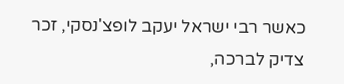כאשר רבי ישראל יעקב לופצ'נסקי, זכר צדיק לברכה,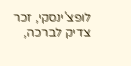לופצ'ינסקי, זכר צדיק לברכה,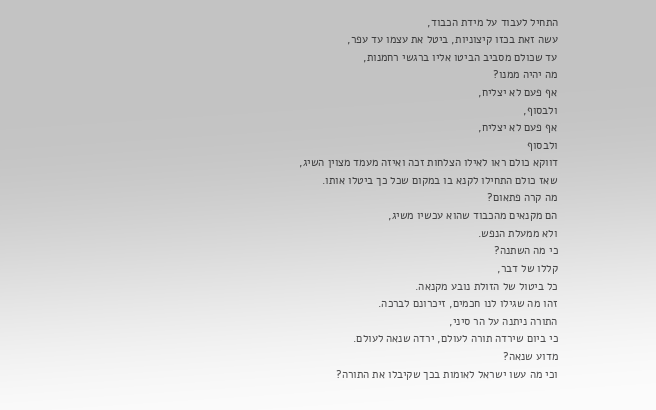התחיל לעבוד על מידת הכבוד,
עשה זאת בכזו קיצוניות, ביטל את עצמו עד עפר,
עד שכולם מסביב הביטו אליו ברגשי רחמנות,
מה יהיה ממנו?
אף פעם לא יצליח,
ולבסוף,
אף פעם לא יצליח,
ולבסוף
דווקא כולם ראו לאילו הצלחות זכה ואיזה מעמד מצוין השיג,
שאז כולם התחילו לקנא בו במקום שכל כך ביטלו אותו.
מה קרה פתאום?
הם מקנאים מהכבוד שהוא עכשיו משיג,
ולא ממעלת הנפש.
כי מה השתנה?
קללו של דבר,
כל ביטול של הזולת נובע מקנאה.
זהו מה שגילו לנו חכמים, זיכרונם לברכה.
התורה ניתנה על הר סיני,
כי ביום שירדה תורה לעולם, ירדה שנאה לעולם.
מדוע שנאה?
וכי מה עשו ישראל לאומות בכך שקיבלו את התורה?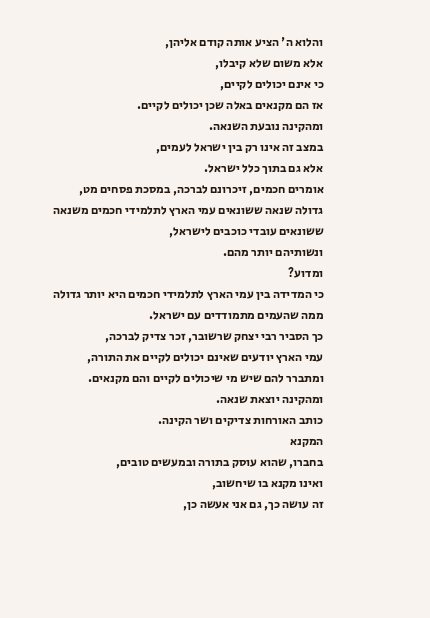והלוא ה' הציע אותה קודם אליהן,
אלא משום שלא קיבלו,
כי אינם יכולים לקיים,
אז הם מקנאים באלה שכן יכולים לקיים.
ומהקינה נובעת השנאה.
במצב זה אינו רק בין ישראל לעמים,
אלא גם בתוך כלל ישראל.
אומרים חכמים, זיכרונם לברכה, במסכת פסחים מט,
גדולה שנאה ששונאים עמי הארץ לתלמידי חכמים משנאה ששונאים עובדי כוכבים לישראל,
ונשותיהם יותר מהם.
ומדוע?
כי המדידה בין עמי הארץ לתלמידי חכמים היא יותר גדולה
ממה שהעמים מתמודדים עם ישראל.
כך הסביר רבי יצחק שרשובר, זכר צדיק לברכה,
עמי הארץ יודעים שאינם יכולים לקיים את התורה,
ומתברר להם שיש מי שיכולים לקיים והם מקנאים.
ומהקינה יוצאת שנאה.
כותב האורחות צדיקים ושר הקינה.
המקנא
בחברו, שהוא עוסק בתורה ובמעשים טובים,
ואינו מקנא בו שיחשוב,
זה עושה כך, גם אני אעשה כן,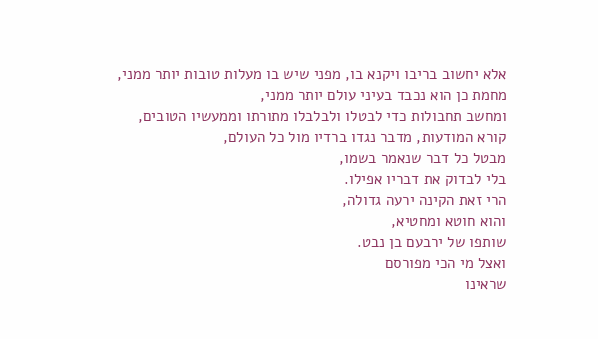אלא יחשוב בריבו ויקנא בו, מפני שיש בו מעלות טובות יותר ממני,
מחמת כן הוא נכבד בעיני עולם יותר ממני,
ומחשב תחבולות כדי לבטלו ולבלבלו מתורתו וממעשיו הטובים,
קורא המודעות, מדבר נגדו ברדיו מול כל העולם,
מבטל כל דבר שנאמר בשמו,
בלי לבדוק את דבריו אפילו.
הרי זאת הקינה ירעה גדולה,
והוא חוטא ומחטיא,
שותפו של ירבעם בן נבט.
ואצל מי הכי מפורסם
שראינו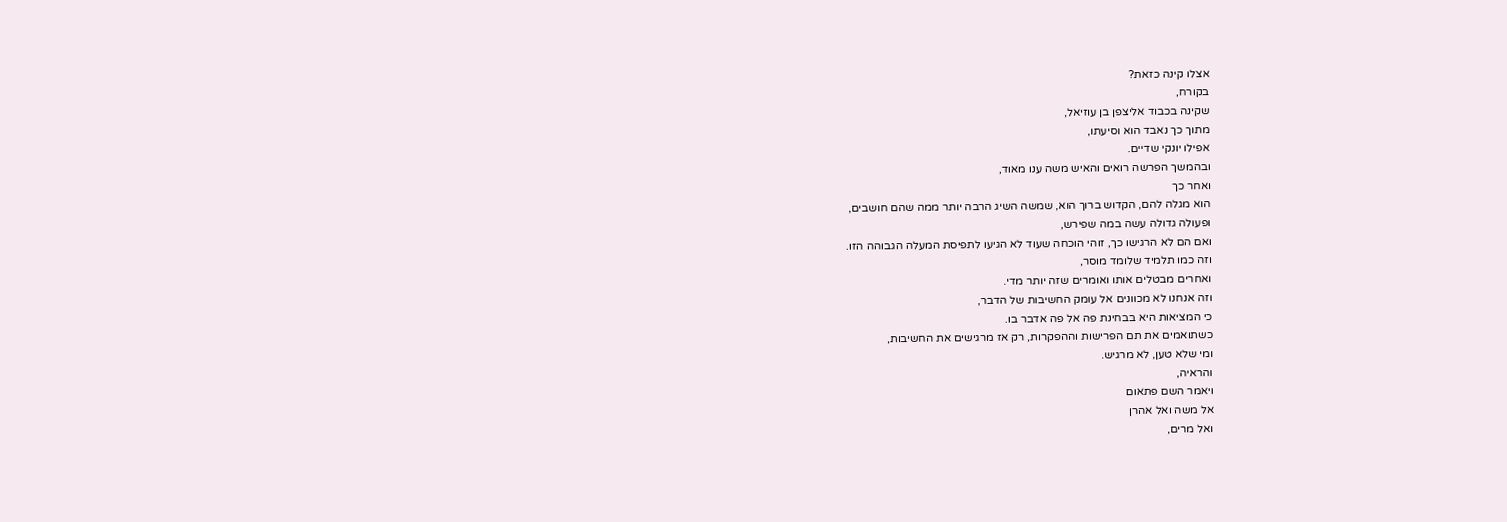אצלו קינה כזאת?
בקורח,
שקינה בכבוד אליצפן בן עוזיאל,
מתוך כך נאבד הוא וסיעתו,
אפילו יונקי שדיים.
ובהמשך הפרשה רואים והאיש משה ענו מאוד,
ואחר כך
הוא מגלה להם, הקדוש ברוך הוא, שמשה השיג הרבה יותר ממה שהם חושבים,
ופעולה גדולה עשה במה שפירש,
ואם הם לא הרגישו כך, זוהי הוכחה שעוד לא הגיעו לתפיסת המעלה הגבוהה הזו.
וזה כמו תלמיד שלומד מוסר,
ואחרים מבטלים אותו ואומרים שזה יותר מדי.
וזה אנחנו לא מכוונים אל עומק החשיבות של הדבר,
כי המציאות היא בבחינת פה אל פה אדבר בו.
כשתואמים את תם הפרישות וההפקרות, רק אז מרגישים את החשיבות,
ומי שלא טען, לא מרגיש.
והראיה,
ויאמר השם פתאום
אל משה ואל אהרן
ואל מרים,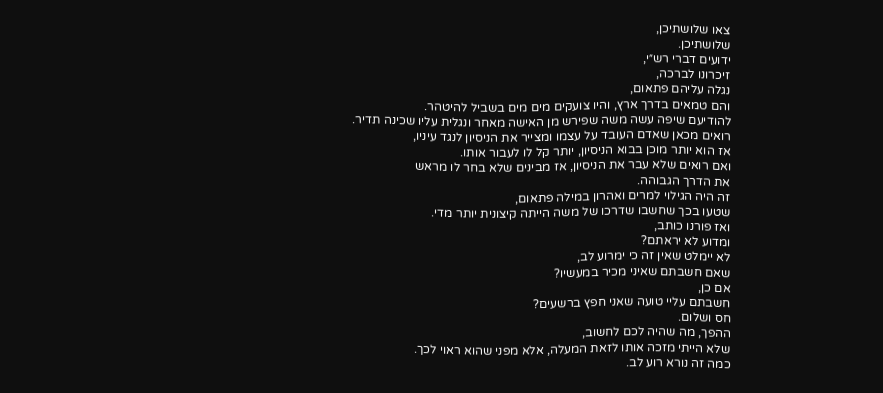צאו שלושתיכן,
שלושתיכן.
ידועים דברי רש״י,
זיכרונו לברכה,
נגלה עליהם פתאום,
והם טמאים בדרך ארץ, והיו צועקים מים מים בשביל להיטהר.
להודיעם שיפה עשה משה שפירש מן האישה מאחר ונגלית עליו שכינה תדיר.
רואים מכאן שאדם העובד על עצמו ומצייר את הניסיון לנגד עיניו,
אז הוא יותר מוכן בבוא הניסיון, יותר קל לו לעבור אותו.
ואם רואים שלא עבר את הניסיון, אז מבינים שלא בחר לו מראש
את הדרך הגבוהה.
זה היה הגילוי למרים ואהרון במילה פתאום,
שטעו בכך שחשבו שדרכו של משה הייתה קיצונית יותר מדי.
ואז פורנו כותב,
ומדוע לא יראתם?
לא יימלט שאין זה כי ימרוע לב,
שאם חשבתם שאיני מכיר במעשיו?
אם כן,
חשבתם עליי טועה שאני חפץ ברשעים?
חס ושלום.
ההפך, מה שהיה לכם לחשוב,
שלא הייתי מזכה אותו לזאת המעלה, אלא מפני שהוא ראוי לכך.
כמה זה נורא רוע לב.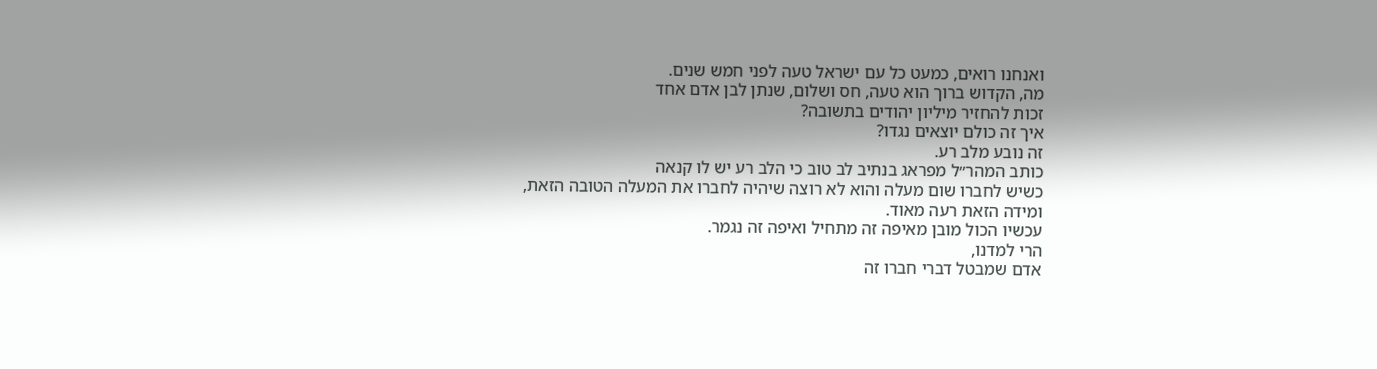ואנחנו רואים, כמעט כל עם ישראל טעה לפני חמש שנים.
מה, הקדוש ברוך הוא טעה, חס ושלום, שנתן לבן אדם אחד
זכות להחזיר מיליון יהודים בתשובה?
איך זה כולם יוצאים נגדו?
זה נובע מלב רע.
כותב המהר״ל מפראג בנתיב לב טוב כי הלב רע יש לו קנאה
כשיש לחברו שום מעלה והוא לא רוצה שיהיה לחברו את המעלה הטובה הזאת,
ומידה הזאת רעה מאוד.
עכשיו הכול מובן מאיפה זה מתחיל ואיפה זה נגמר.
הרי למדנו,
אדם שמבטל דברי חברו זה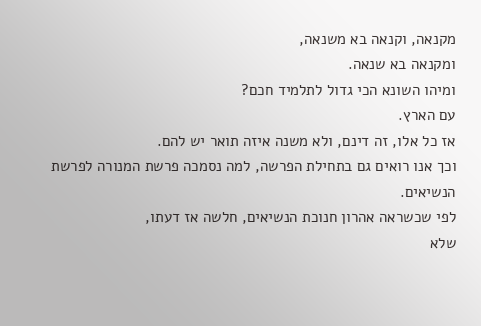מקנאה, וקנאה בא משנאה,
ומקנאה בא שנאה.
ומיהו השונא הכי גדול לתלמיד חכם?
עם הארץ.
אז כל אלו, זה דינם, ולא משנה איזה תואר יש להם.
וכך אנו רואים גם בתחילת הפרשה, למה נסמכה פרשת המנורה לפרשת הנשיאים.
לפי שכשראה אהרון חנוכת הנשיאים, חלשה אז דעתו,
שלא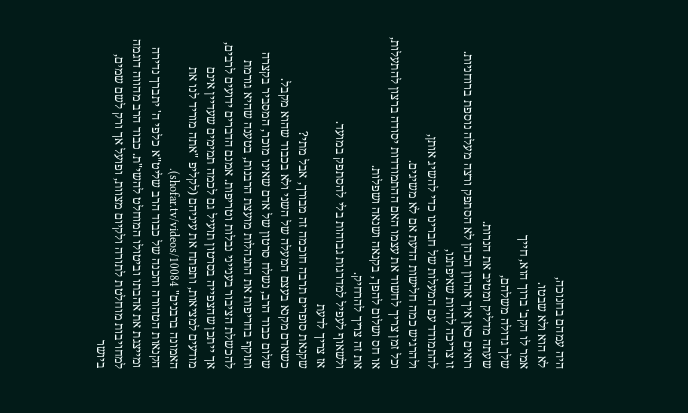היה עמהם בחנוכה,
לא הוא ולא שבטו.
אמר לו הקב' ברוך הוא, חייך
שלך גדולה משלהם,
שעתה מדליק ומטיב את הנרות.
רואים כאן איך אהרון הכהן לא הסתפק ורצה מעלה נוספת ברוחניות.
זו צריכה להיות שאיפתנו,
להתמודד עם המעלות של חברינו כדי להשיג אותן,
ולהרגיש כמה חלישות הדעת אם לא משיגים.
וכל זמן צריך לחשוד את עצמו האם ההתמודדות יסודה ברצון להתעלות,
או חס ושלום להפך, בקנאה ושנאה ושפלות.
את זה צריך להרחיק.
ולשאוף לעפיל למדרגות גבוהות בלי להסתפק במועד.
אז צריך לדעת
שקנאת סופרים תרבה חוכמה זה מבורך, אבל מתי?
כשאדם מקנא בעצם המעלה של השני ולא בכבוד שהוא מקבל.
שלום כבוד הרב, נשלח סרטון של אדם שאינו מוכר, המסביר בקצרה ותוקף בחריפות את התנהלות מועצת הרבנות, בטענה שהיא גורמת להכשלת הציבור בענייני נבלות וטריפות. אמנם הדברים ידועים לרבים, אך ייתכן שהצפייה בסרטון תועיל גם לכמה תמימים שעדיין אינם מודעים למציאות, ותפתח את עיניהם (לקליפ "אתה מוריד לנו את האמונה ברבנים" shofar.tv/videos/10084).
הקנאות הטהורה והכנה של כבוד הרב שליט"א כלפי ה' יתברך נדירה ומייצגת את אהבתו וביטולו המוחלט להשי"ת. כבוד הרב מהווה דוגמה למחויבות מוחלטת לתורה ולקיום מצוות, ופועל אך ורק לשם שמים, ביושר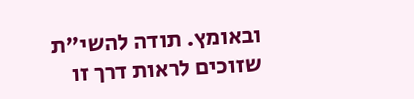ובאומץ. תודה להשי"ת שזוכים לראות דרך זו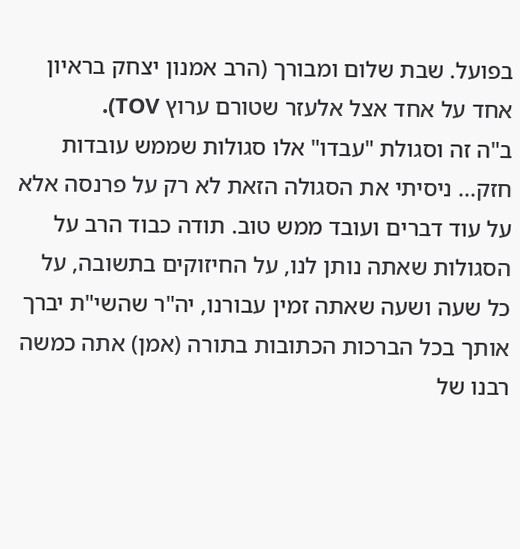בפועל. שבת שלום ומבורך (הרב אמנון יצחק בראיון אחד על אחד אצל אלעזר שטורם ערוץ TOV).
ב"ה זה וסגולת "עבדו" אלו סגולות שממש עובדות חזק... ניסיתי את הסגולה הזאת לא רק על פרנסה אלא על עוד דברים ועובד ממש טוב. תודה כבוד הרב על הסגולות שאתה נותן לנו, על החיזוקים בתשובה, על כל שעה ושעה שאתה זמין עבורנו, יה"ר שהשי"ת יברך אותך בכל הברכות הכתובות בתורה (אמן) אתה כמשה רבנו של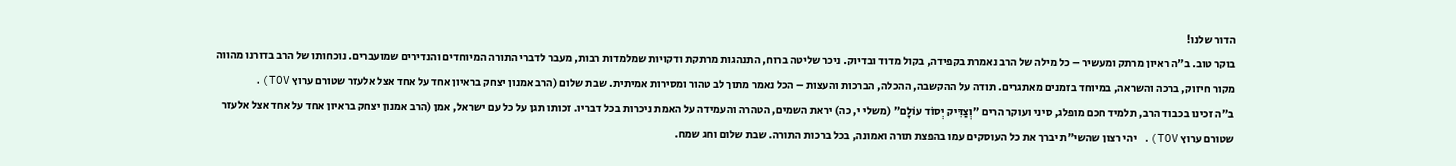הדור שלנו!
בוקר טוב. ב"ה ראיון מרתק ומעשיר – כל מילה של הרב נאמרת בקפידה, בקול מדוד ובדיוק. ניכר שליטה ברוח, התנהגות מרתקת ודקויות שמלמדות רבות, מעבר לדברי התורה המיוחדים והנדירים שמועברים. נוכחותו של הרב בדורנו מהווה מקור חיזוק, ברכה והשראה, במיוחד בזמנים מאתגרים. תודה על ההקשבה, ההכלה, הברכות והעצות – הכל נאמר מתוך לב טהור ומסירות אמיתית. שבת שלום (הרב אמנון יצחק בראיון אחד על אחד אצל אלעזר שטורם ערוץ TOV).
ב"ה זכינו בכבוד הרב, תלמיד חכם מופלג, סיני ועוקר הרים "וְצַדִּיק יְסוֹד עוֹלָם" (משלי י, כה) יראת השמים, הטהרה והעמידה על האמת ניכרות בכל דבריו. זכותו תגן על כל עם ישראל, אמן (הרב אמנון יצחק בראיון אחד על אחד אצל אלעזר שטורם ערוץ TOV). יהי רצון שהשי"ת יברך את כל העוסקים עמו בהפצת תורה ואמונה, בכל ברכות התורה. שבת שלום וחג שמח.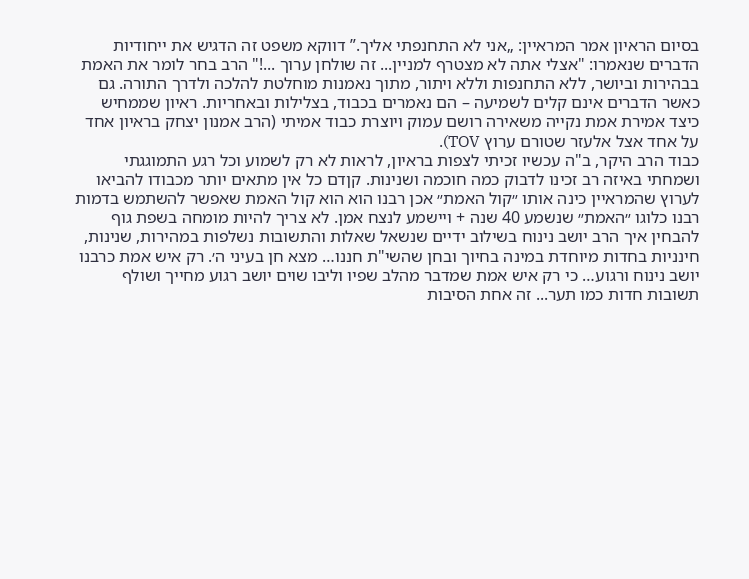בסיום הראיון אמר המראיין: „אני לא התחנפתי אליך.” דווקא משפט זה הדגיש את ייחודיות הדברים שנאמרו: "אצלי אתה לא מצטרף למניין... זה שולחן ערוך ...!" הרב בחר לומר את האמת בבהירות וביושר, ללא התחנפות וללא ויתור, מתוך נאמנות מוחלטת להלכה ולדרך התורה. גם כאשר הדברים אינם קלים לשמיעה – הם נאמרים בכבוד, בצלילות ובאחריות. ראיון שממחיש כיצד אמירת אמת נקייה משאירה רושם עמוק ויוצרת כבוד אמיתי (הרב אמנון יצחק בראיון אחד על אחד אצל אלעזר שטורם ערוץ TOV).
כבוד הרב היקר, ב"ה עכשיו זכיתי לצפות בראיון, לראות לא רק לשמוע וכל רגע התמוגגתי ושמחתי באיזה רב זכינו לדבוק כמה חוכמה ושנינות. קןדם כל אין מתאים יותר מכבודו להביאו לערוץ שהמראיין כינה אותו ״קול האמת״ אכן רבנו הוא הוא קול האמת שאפשר להשתמש בדמות רבנו כלוגו ״האמת״ שנשמע 40 שנה + ויישמע לנצח אמן. לא צריך להיות מומחה בשפת גוף להבחין איך הרב יושב נינוח בשילוב ידיים שנשאל שאלות והתשובות נשלפות במהירות, שנינות, חינניות בחדות מיוחדת במינה בחיוך ובחן שהשי"ת חננו… מצא חן בעיני ה׳. רק איש אמת כרבנו יושב נינוח ורגוע… כי רק איש אמת שמדבר מהלב שפיו וליבו שוים יושב רגוע מחייך ושולף תשובות חדות כמו תער... זה אחת הסיבות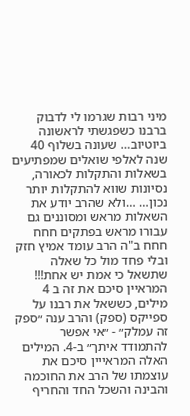מיני רבות שגרמו לי לדבוק ברבנו כשפגשתי לראשונה ביוטיוב… שעונה בשלוף 40 שנה לאלפי שואלים שמפתיעים בשאלות והתקלות לכאורה, נסיונות שווא להתקלות יותר נכון… …ולא שהרב יודע את השאלות מראש ומסוננים גם עבורו מראש בפתקים חחח חחח ב"ה הרב עומד אמיץ חזק ובלי פחד מול כל שאלה שתשאל כי אמת יש אחת!!! המראיין סיכם את זה ב 4 מילים, כששאל את רבנו על ספייקס (ספק) והרב ענה ״ספק זה עמלק״ - ״אי אפשר להתמודד איתך״ ב-4. המילים האלה המראייין סיכם את עוצמתו של הרב את החוכמה והבינה והשכל החד והחריף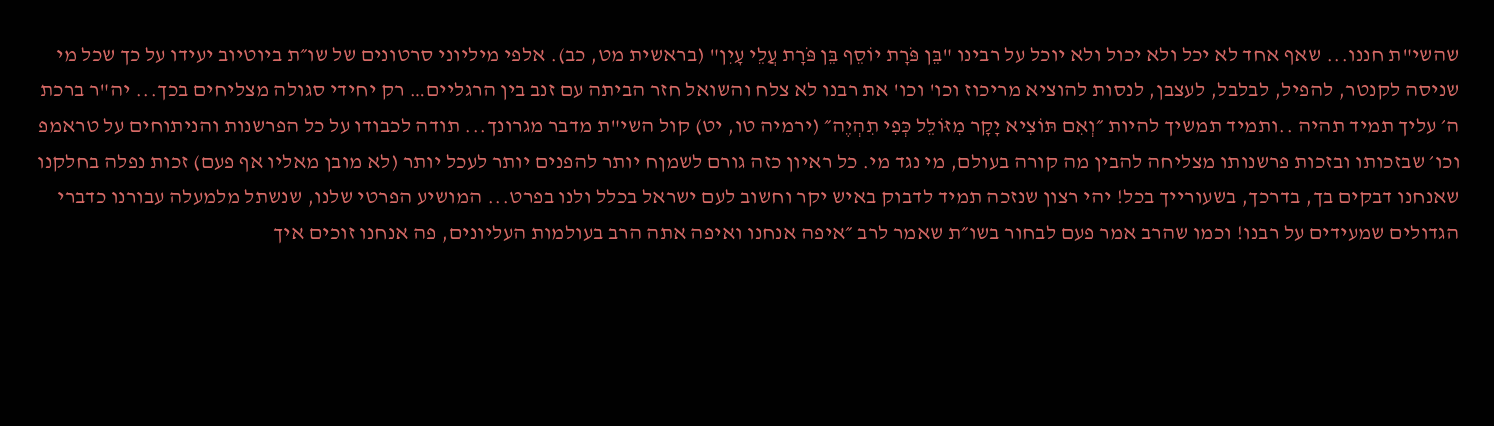שהשי"ת חננו... שאף אחד לא יכל ולא יכול ולא יוכל על רבינו "בֵּן פֹּרָת יוֹסֵף בֵּן פֹּרָת עֲלֵי עָיִן" (בראשית מט, כב). אלפי מיליוני סרטונים של שו״ת ביוטיוב יעידו על כך שכל מי שניסה לקנטר, להפיל, לבלבל, לעצבן, לנסות להוציא מריכוז וכו' וכו' את רבנו לא צלח והשואל חזר הביתה עם זנב בין הרגליים… רק יחידי סגולה מצליחים בכך... יה"ר ברכת ה׳ עליך תמיד תהיה ..ותמיד תמשיך להיות ״וְאִם תּוֹצִיא יָקָר מִזּוֹלֵל כְּפִי תִהְיֶה״ (ירמיה טו, יט) קול השי"ת מדבר מגרונך... תודה לכבודו על כל הפרשנות והניתוחים על טראמפ וכו׳ שבזכותו ובזכות פרשנותו מצליחה להבין מה קורה בעולם, מי נגד מי. כל ראיון כזה גורם לשמןח יותר להפנים יותר לעכל יותר (לא מובן מאליו אף פעם) זכות נפלה בחלקנו שאנחנו דבקים בך, בדרכך, בשעורייך בכל! יהי רצון שנזכה תמיד לדבוק באיש יקר וחשוב לעם ישראל בכלל ולנו בפרט... המושיע הפרטי שלנו, שנשתל מלמעלה עבורנו כדברי הגדולים שמעידים על רבנו! וכמו שהרב אמר פעם לבחור בשו״ת שאמר לרב ״איפה אנחנו ואיפה אתה הרב בעולמות העליונים, פה אנחנו זוכים איך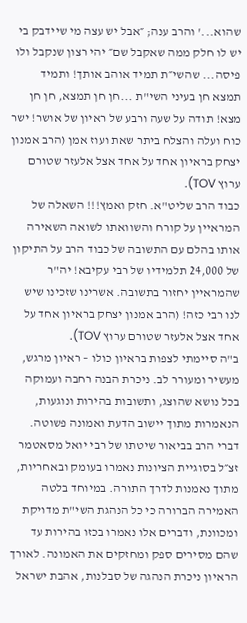שהוא...' והרב ענה; ״אבל יש עצה מי שיידבק בי יש לו חלק ממה שאקבל שם״ יהי רצון שנקבל ולו פיסה... שהשי״ת תמיד אוהב אותך! ותמיד תמצא חן בעיני השי"ת ...חן חן תמצא, חן חן מצא! תודה על שעה ורבע של ראיון של אושר! ישר כוח ועלה והצלח ביתר שאת ועוז אמן (הרב אמנון יצחק בראיון אחד על אחד אצל אלעזר שטורם ערוץ TOV).
כבוד הרב שליט"א. חזק ואמץ!!! השאלה של המראיין על קורח והשוואתו לשואה השאירה אותו בהלם עם התשובה של כבוד הרב על התיקון של 24,000 תלמידיו של רבי עקיבא! יה"ר שהמראיין יחזור בתשובה. אשרינו שזכינו שיש לנו רבי כזה! (הרב אמנון יצחק בראיון אחד על אחד אצל אלעזר שטורם ערוץ TOV).
ב"ה סיימתי לצפות בראיון כולו – ראיון מרגש, מעשיר ומעורר לב. ניכרת הבנה רחבה ועמוקה בכל נושא שהוצג, ותשובות בהירות ונוגעות, הנאמרות מתוך יישוב הדעת ואמונה פשוטה. דברי הרב בביאור שיטתו של רבי יואל מסאטמר זצ״ל בסוגיית הציונות נאמרו בעומק ובאחריות, מתוך נאמנות לדרך התורה. במיוחד בלטה האמירה הברורה כי כל הנהגת השי"ת מדויקת ומכוונת, ודברים אלו נאמרו בכזו בהירות עד שהם מסירים ספק ומחזקים את האמונה. לאורך הראיון ניכרת הנהגה של סבלנות, אהבת ישראל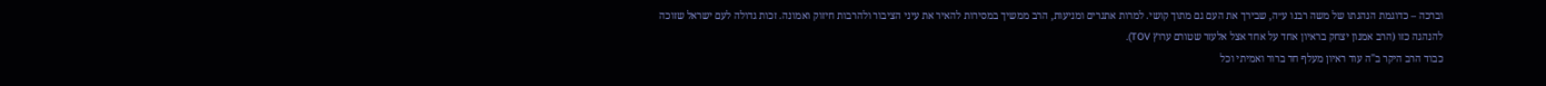וברכה – כדוגמת הנהגתו של משה רבנו ע״ה, שבירך את העם גם מתוך קושי. למרות אתגרים ומניעות, הרב ממשיך במסירות להאיר את עיני הציבור ולהרבות חיזוק ואמונה. זכות גדולה לעם ישראל שזוכה להנהגה כזו (הרב אמנון יצחק בראיון אחד על אחד אצל אלעזר שטורם ערוץ TOV).
כבוד הרב היקר ב"ה עוד ראיון מעלף חד ברור ואמיתי וכל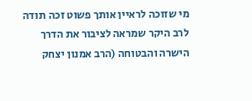מי שזוכה לראיין אותך פשוט זכה תודה לרב היקר שמראה לציבור את הדרך הישרה והבטוחה (הרב אמנון יצחק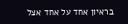בראיון אחד על אחד אצל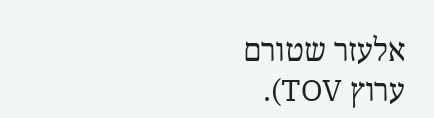אלעזר שטורם ערוץ TOV).